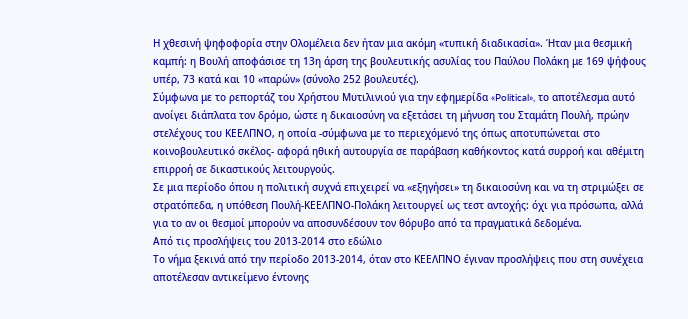Η χθεσινή ψηφοφορία στην Ολομέλεια δεν ήταν μια ακόμη «τυπική διαδικασία». Ήταν μια θεσμική καμπή: η Βουλή αποφάσισε τη 13η άρση της βουλευτικής ασυλίας του Παύλου Πολάκη με 169 ψήφους υπέρ, 73 κατά και 10 «παρών» (σύνολο 252 βουλευτές).
Σύμφωνα με το ρεπορτάζ του Χρήστου Μυτιλινιού για την εφημερίδα «Political», το αποτέλεσμα αυτό ανοίγει διάπλατα τον δρόμο, ώστε η δικαιοσύνη να εξετάσει τη μήνυση του Σταμάτη Πουλή, πρώην στελέχους του ΚΕΕΛΠΝΟ, η οποία -σύμφωνα με το περιεχόμενό της όπως αποτυπώνεται στο κοινοβουλευτικό σκέλος- αφορά ηθική αυτουργία σε παράβαση καθήκοντος κατά συρροή και αθέμιτη επιρροή σε δικαστικούς λειτουργούς.
Σε μια περίοδο όπου η πολιτική συχνά επιχειρεί να «εξηγήσει» τη δικαιοσύνη και να τη στριμώξει σε στρατόπεδα, η υπόθεση Πουλή-ΚΕΕΛΠΝΟ-Πολάκη λειτουργεί ως τεστ αντοχής: όχι για πρόσωπα, αλλά για το αν οι θεσμοί μπορούν να αποσυνδέσουν τον θόρυβο από τα πραγματικά δεδομένα.
Από τις προσλήψεις του 2013-2014 στο εδώλιο
Το νήμα ξεκινά από την περίοδο 2013-2014, όταν στο ΚΕΕΛΠΝΟ έγιναν προσλήψεις που στη συνέχεια αποτέλεσαν αντικείμενο έντονης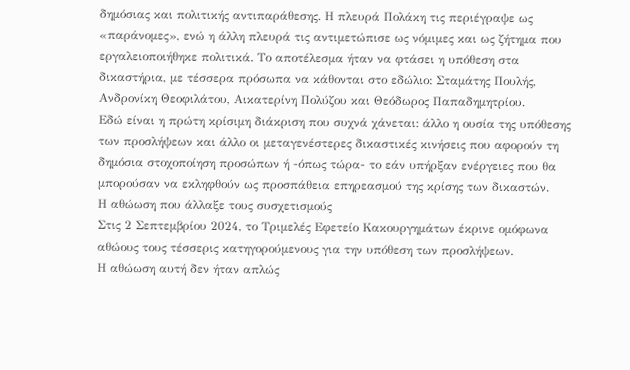δημόσιας και πολιτικής αντιπαράθεσης. Η πλευρά Πολάκη τις περιέγραψε ως «παράνομες», ενώ η άλλη πλευρά τις αντιμετώπισε ως νόμιμες και ως ζήτημα που εργαλειοποιήθηκε πολιτικά. Το αποτέλεσμα ήταν να φτάσει η υπόθεση στα δικαστήρια, με τέσσερα πρόσωπα να κάθονται στο εδώλιο: Σταμάτης Πουλής, Ανδρονίκη Θεοφιλάτου, Αικατερίνη Πολύζου και Θεόδωρος Παπαδημητρίου.
Εδώ είναι η πρώτη κρίσιμη διάκριση που συχνά χάνεται: άλλο η ουσία της υπόθεσης των προσλήψεων και άλλο οι μεταγενέστερες δικαστικές κινήσεις που αφορούν τη δημόσια στοχοποίηση προσώπων ή -όπως τώρα- το εάν υπήρξαν ενέργειες που θα μπορούσαν να εκληφθούν ως προσπάθεια επηρεασμού της κρίσης των δικαστών.
Η αθώωση που άλλαξε τους συσχετισμούς
Στις 2 Σεπτεμβρίου 2024, το Τριμελές Εφετείο Κακουργημάτων έκρινε ομόφωνα αθώους τους τέσσερις κατηγορούμενους για την υπόθεση των προσλήψεων.
Η αθώωση αυτή δεν ήταν απλώς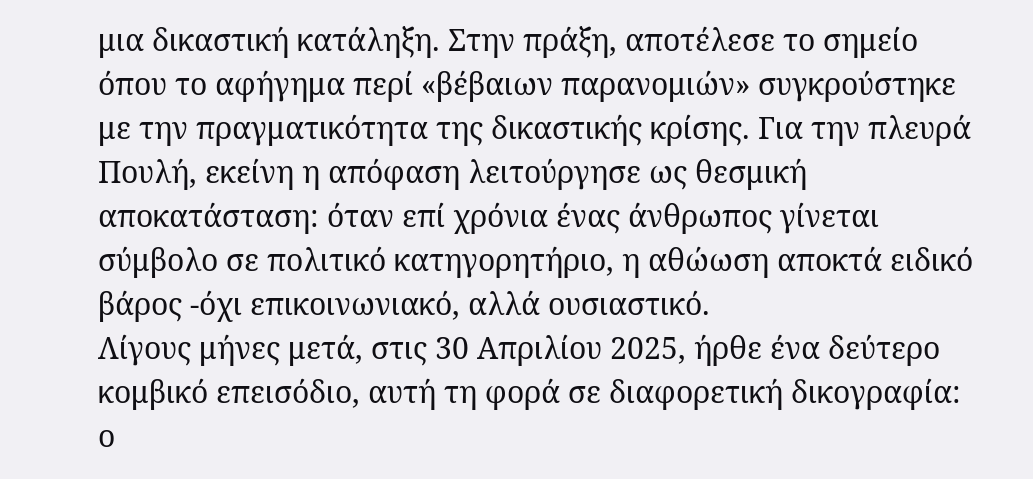μια δικαστική κατάληξη. Στην πράξη, αποτέλεσε το σημείο όπου το αφήγημα περί «βέβαιων παρανομιών» συγκρούστηκε με την πραγματικότητα της δικαστικής κρίσης. Για την πλευρά Πουλή, εκείνη η απόφαση λειτούργησε ως θεσμική αποκατάσταση: όταν επί χρόνια ένας άνθρωπος γίνεται σύμβολο σε πολιτικό κατηγορητήριο, η αθώωση αποκτά ειδικό βάρος -όχι επικοινωνιακό, αλλά ουσιαστικό.
Λίγους μήνες μετά, στις 30 Απριλίου 2025, ήρθε ένα δεύτερο κομβικό επεισόδιο, αυτή τη φορά σε διαφορετική δικογραφία: ο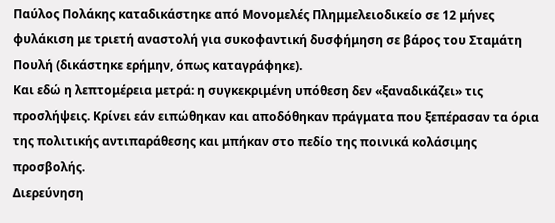Παύλος Πολάκης καταδικάστηκε από Μονομελές Πλημμελειοδικείο σε 12 μήνες φυλάκιση με τριετή αναστολή για συκοφαντική δυσφήμηση σε βάρος του Σταμάτη Πουλή (δικάστηκε ερήμην, όπως καταγράφηκε).
Και εδώ η λεπτομέρεια μετρά: η συγκεκριμένη υπόθεση δεν «ξαναδικάζει» τις προσλήψεις. Κρίνει εάν ειπώθηκαν και αποδόθηκαν πράγματα που ξεπέρασαν τα όρια της πολιτικής αντιπαράθεσης και μπήκαν στο πεδίο της ποινικά κολάσιμης προσβολής.
Διερεύνηση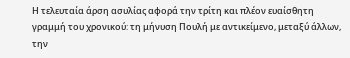Η τελευταία άρση ασυλίας αφορά την τρίτη και πλέον ευαίσθητη γραμμή του χρονικού: τη μήνυση Πουλή με αντικείμενο, μεταξύ άλλων, την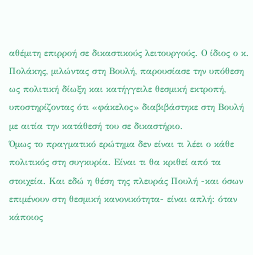αθέμιτη επιρροή σε δικαστικούς λειτουργούς. Ο ίδιος ο κ. Πολάκης, μιλώντας στη Βουλή, παρουσίασε την υπόθεση ως πολιτική δίωξη και κατήγγειλε θεσμική εκτροπή, υποστηρίζοντας ότι «φάκελος» διαβιβάστηκε στη Βουλή με αιτία την κατάθεσή του σε δικαστήριο.
Όμως το πραγματικό ερώτημα δεν είναι τι λέει ο κάθε πολιτικός στη συγκυρία. Είναι τι θα κριθεί από τα στοιχεία. Και εδώ η θέση της πλευράς Πουλή -και όσων επιμένουν στη θεσμική κανονικότητα- είναι απλή: όταν κάποιος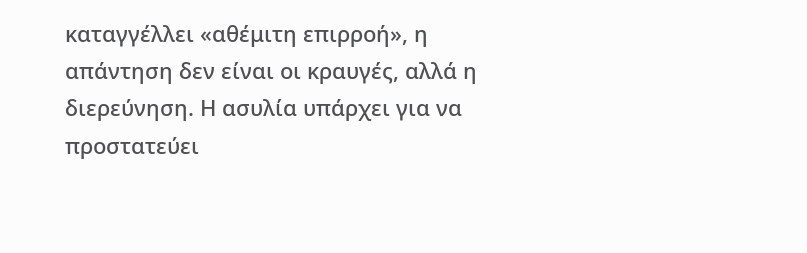καταγγέλλει «αθέμιτη επιρροή», η απάντηση δεν είναι οι κραυγές, αλλά η διερεύνηση. Η ασυλία υπάρχει για να προστατεύει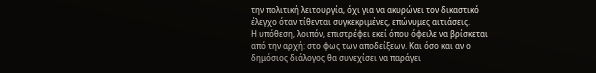την πολιτική λειτουργία, όχι για να ακυρώνει τον δικαστικό έλεγχο όταν τίθενται συγκεκριμένες, επώνυμες αιτιάσεις.
Η υπόθεση, λοιπόν, επιστρέφει εκεί όπου όφειλε να βρίσκεται από την αρχή: στο φως των αποδείξεων. Και όσο και αν ο δημόσιος διάλογος θα συνεχίσει να παράγει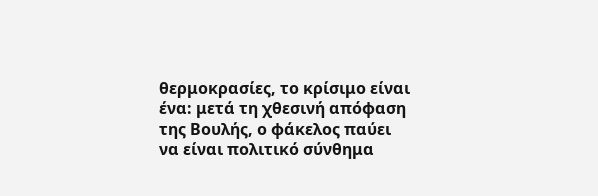θερμοκρασίες, το κρίσιμο είναι ένα: μετά τη χθεσινή απόφαση της Βουλής, ο φάκελος παύει να είναι πολιτικό σύνθημα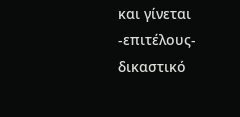και γίνεται -επιτέλους- δικαστικό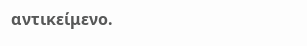αντικείμενο.